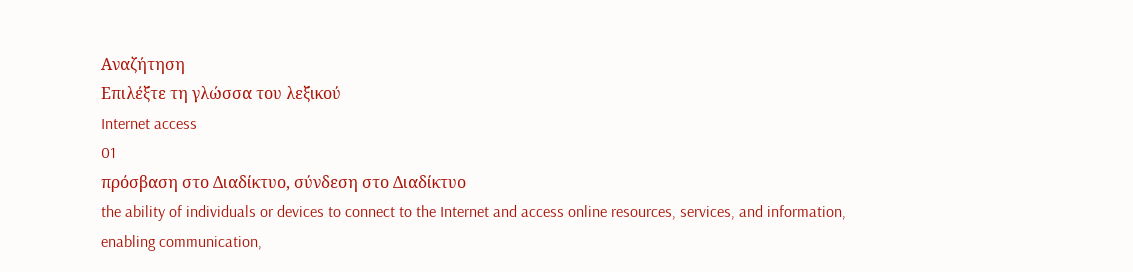Αναζήτηση
Επιλέξτε τη γλώσσα του λεξικού
Internet access
01
πρόσβαση στο Διαδίκτυο, σύνδεση στο Διαδίκτυο
the ability of individuals or devices to connect to the Internet and access online resources, services, and information, enabling communication,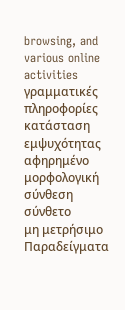browsing, and various online activities
γραμματικές πληροφορίες
κατάσταση εμψυχότητας
αφηρημένο
μορφολογική σύνθεση
σύνθετο
μη μετρήσιμο
Παραδείγματα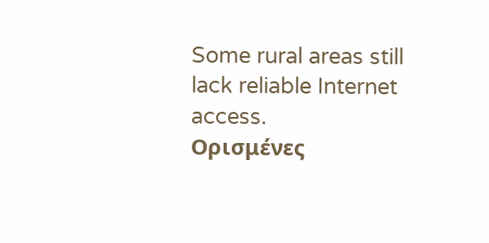Some rural areas still lack reliable Internet access.
Ορισμένες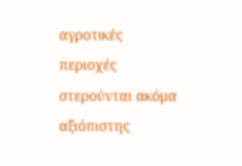αγροτικές περιοχές στερούνται ακόμα αξιόπιστης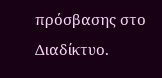πρόσβασης στο Διαδίκτυο.